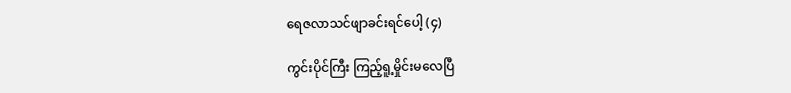ရေဇလာသင်ဖျာခင်းရင်ပေါ့ (၄)

ကွင်းပိုင်ကြီး ကြည့်ရူ့မှိုင်းမလေပြီ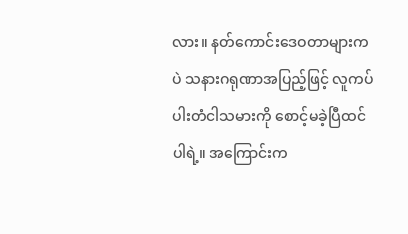လား။ နတ်ကောင်းဒေဝတာများကပဲ သနားဂရုဏာအပြည့်ဖြင့် လူကပ်ပါးတံငါသမားကို စောင့်မခဲ့ပြီထင်ပါရဲ့။ အကြောင်းက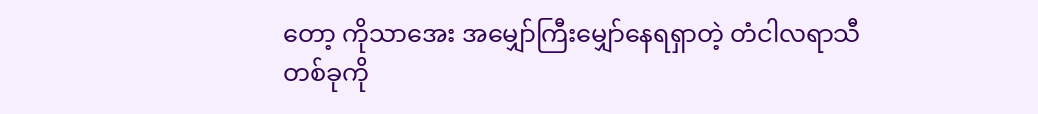တော့ ကိုသာအေး အမျှော်ကြီးမျှော်နေရရှာတဲ့ တံငါလရာသီတစ်ခုကို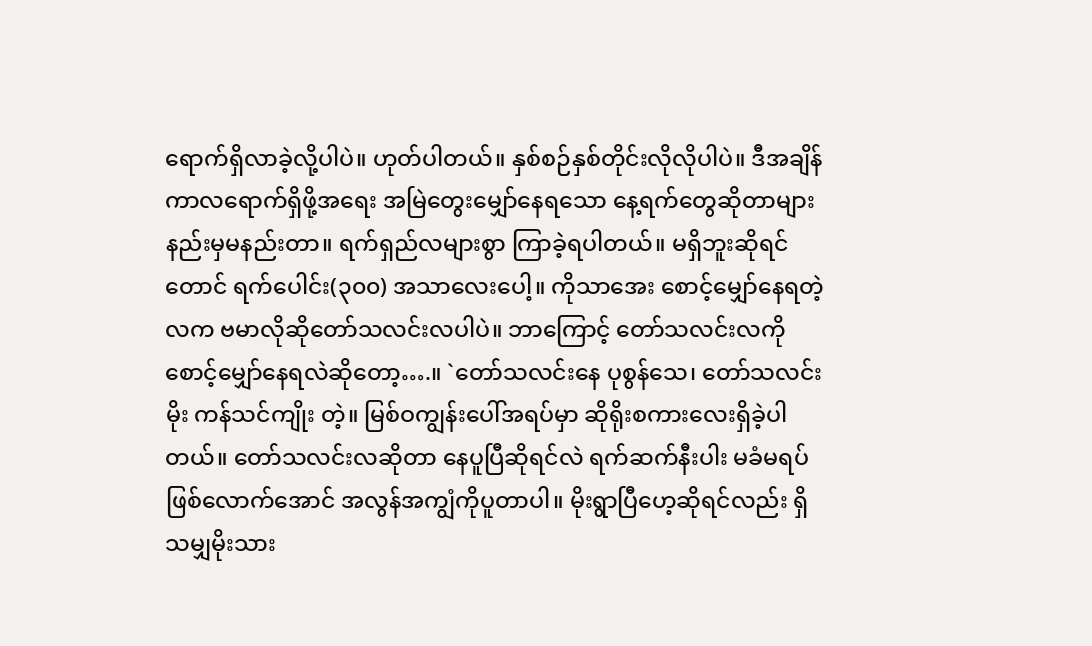ရောက်ရှိလာခဲ့လို့ပါပဲ။ ဟုတ်ပါတယ်။ နှစ်စဉ်နှစ်တိုင်းလိုလိုပါပဲ။ ဒီအချိန်ကာလရောက်ရှိဖို့အရေး အမြဲတွေးမျှော်နေရသော နေ့ရက်တွေဆိုတာများ နည်းမှမနည်းတာ။ ရက်ရှည်လများစွာ ကြာခဲ့ရပါတယ်။ မရှိဘူးဆိုရင်တောင် ရက်ပေါင်း(၃၀၀) အသာလေးပေါ့။ ကိုသာအေး စောင့်မျှော်နေရတဲ့လက ဗမာလိုဆိုတော်သလင်းလပါပဲ။ ဘာကြောင့် တော်သလင်းလကို စောင့်မျှော်နေရလဲဆိုတော့….။ `တော်သလင်းနေ ပုစွန်သေ၊ တော်သလင်းမိုး ကန်သင်ကျိုး တဲ့။ မြစ်ဝကျွန်းပေါ်အရပ်မှာ ဆိုရိုးစကားလေးရှိခဲ့ပါတယ်။ တော်သလင်းလဆိုတာ နေပူပြီဆိုရင်လဲ ရက်ဆက်နီးပါး မခံမရပ်ဖြစ်လောက်အောင် အလွန်အကျွံကိုပူတာပါ။ မိုးရွာပြီဟေ့ဆိုရင်လည်း ရှိသမျှမိုးသား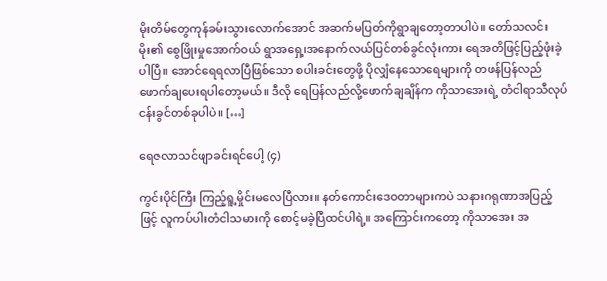မိုးတိမ်တွေကုန်ခမ်းသွားလောက်အောင် အဆက်မပြတ်ကိုရွာချတော့တာပါပဲ။ တော်သလင်းမိုး၏ စွေဖြိုးမှုအောက်ဝယ် ရွာအရှေ့၊အနောက်လယ်ပြင်တစ်ခွင်လုံးကား ရေအတိဖြင့်ပြည့်ဖုံးခဲ့ပါပြီ။ အောင်ရေရလာပြီဖြစ်သော စပါးခင်းတွေဖို့ ပိုလျှံနေသောရေများကို တဖန်ပြန်လည်ဖောက်ချပေးရပါတော့မယ်။ ဒီလို ရေပြန်လည်လို့ဖောက်ချချိန်က ကိုသာအေးရဲ့ တံငါရာသီလုပ်ငန်းခွင်တစ်ခုပါပဲ။ […]

ရေဇလာသင်ဖျာခင်းရင်ပေါ့ (၄)

ကွင်းပိုင်ကြီး ကြည့်ရူ့မှိုင်းမလေပြီလား။ နတ်ကောင်းဒေဝတာများကပဲ သနားဂရုဏာအပြည့်ဖြင့် လူကပ်ပါးတံငါသမားကို စောင့်မခဲ့ပြီထင်ပါရဲ့။ အကြောင်းကတော့ ကိုသာအေး အ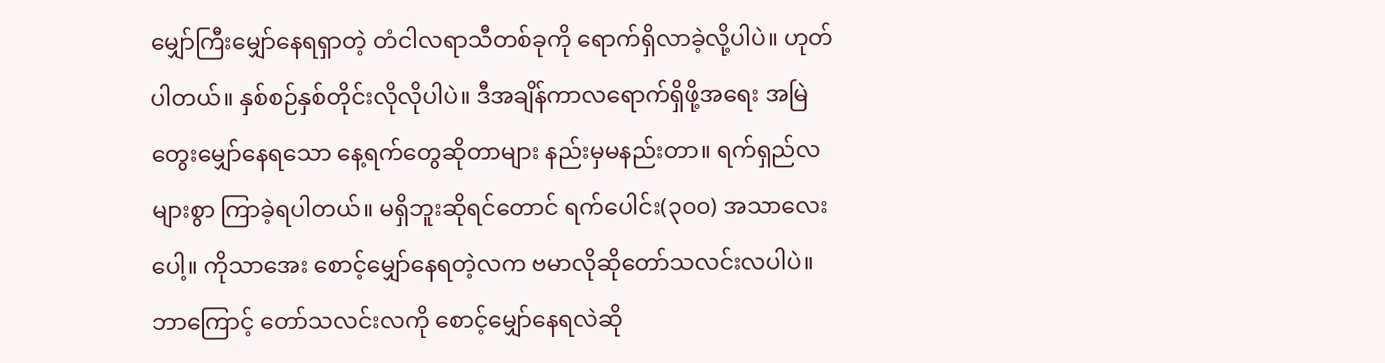မျှော်ကြီးမျှော်နေရရှာတဲ့ တံငါလရာသီတစ်ခုကို ရောက်ရှိလာခဲ့လို့ပါပဲ။ ဟုတ်ပါတယ်။ နှစ်စဉ်နှစ်တိုင်းလိုလိုပါပဲ။ ဒီအချိန်ကာလရောက်ရှိဖို့အရေး အမြဲတွေးမျှော်နေရသော နေ့ရက်တွေဆိုတာများ နည်းမှမနည်းတာ။ ရက်ရှည်လများစွာ ကြာခဲ့ရပါတယ်။ မရှိဘူးဆိုရင်တောင် ရက်ပေါင်း(၃၀၀) အသာလေးပေါ့။ ကိုသာအေး စောင့်မျှော်နေရတဲ့လက ဗမာလိုဆိုတော်သလင်းလပါပဲ။ ဘာကြောင့် တော်သလင်းလကို စောင့်မျှော်နေရလဲဆို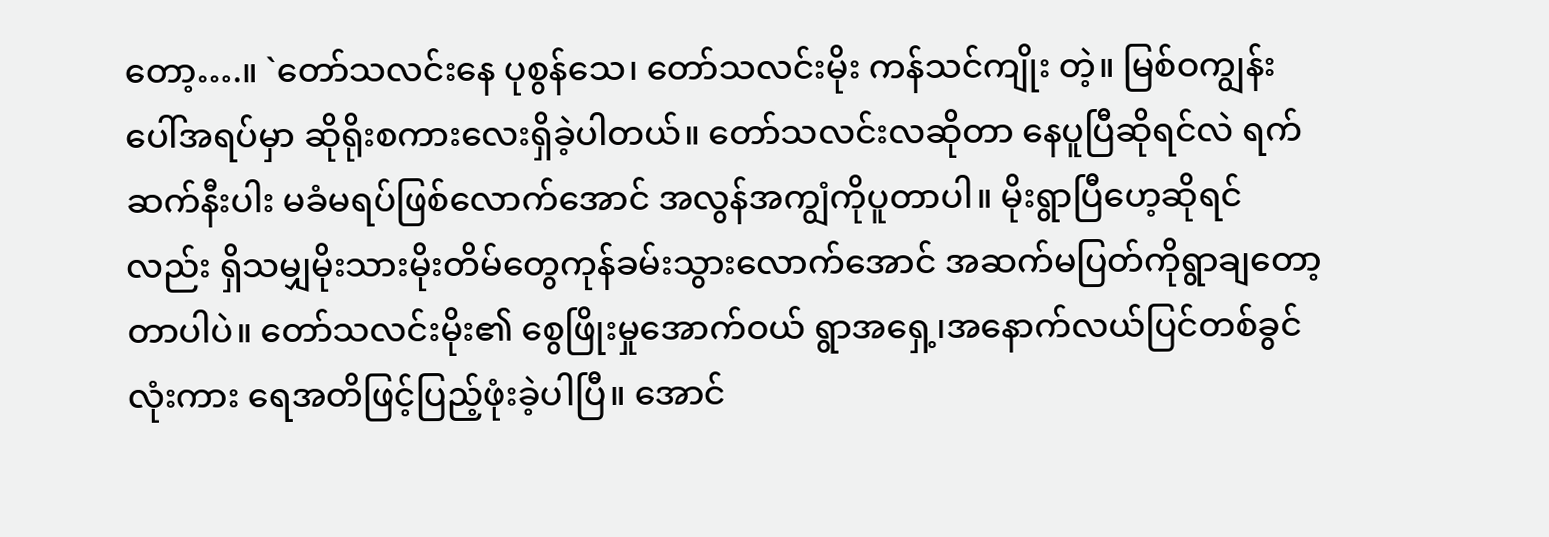တော့….။ `တော်သလင်းနေ ပုစွန်သေ၊ တော်သလင်းမိုး ကန်သင်ကျိုး တဲ့။ မြစ်ဝကျွန်းပေါ်အရပ်မှာ ဆိုရိုးစကားလေးရှိခဲ့ပါတယ်။ တော်သလင်းလဆိုတာ နေပူပြီဆိုရင်လဲ ရက်ဆက်နီးပါး မခံမရပ်ဖြစ်လောက်အောင် အလွန်အကျွံကိုပူတာပါ။ မိုးရွာပြီဟေ့ဆိုရင်လည်း ရှိသမျှမိုးသားမိုးတိမ်တွေကုန်ခမ်းသွားလောက်အောင် အဆက်မပြတ်ကိုရွာချတော့တာပါပဲ။ တော်သလင်းမိုး၏ စွေဖြိုးမှုအောက်ဝယ် ရွာအရှေ့၊အနောက်လယ်ပြင်တစ်ခွင်လုံးကား ရေအတိဖြင့်ပြည့်ဖုံးခဲ့ပါပြီ။ အောင်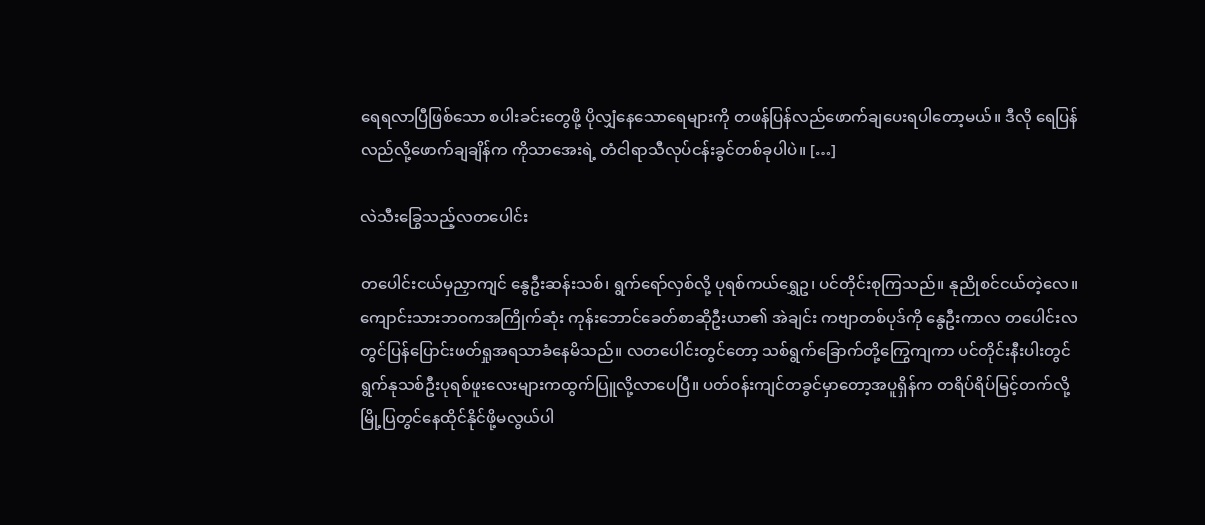ရေရလာပြီဖြစ်သော စပါးခင်းတွေဖို့ ပိုလျှံနေသောရေများကို တဖန်ပြန်လည်ဖောက်ချပေးရပါတော့မယ်။ ဒီလို ရေပြန်လည်လို့ဖောက်ချချိန်က ကိုသာအေးရဲ့ တံငါရာသီလုပ်ငန်းခွင်တစ်ခုပါပဲ။ […]

လဲသီးခြွေသည့်လတပေါင်း

တပေါင်းငယ်မှညှာကျင် နွေဦးဆန်းသစ်၊ ရွက်ရော်လှစ်လို့ ပုရစ်ကယ်ရွှေဥ၊ ပင်တိုင်းစုကြသည်။ နုညိုစင်ငယ်တဲ့လေ။ ကျောင်းသားဘဝကအကြိုက်ဆုံး ကုန်းဘောင်ခေတ်စာဆိုဦးယာ၏ အဲချင်း ကဗျာတစ်ပုဒ်ကို နွေဦးကာလ တပေါင်းလတွင်ပြန်ပြောင်းဖတ်ရှုအရသာခံနေမိသည်။ လတပေါင်းတွင်တော့ သစ်ရွက်ခြောက်တို့ကြွေကျကာ ပင်တိုင်းနီးပါးတွင် ရွက်နုသစ်ဦးပုရစ်ဖူးလေးများကထွက်ပြူလို့လာပေပြီ။ ပတ်ဝန်းကျင်တခွင်မှာတော့အပူရှိန်က တရိပ်ရိပ်မြင့်တက်လို့မြို့ပြတွင်နေထိုင်နိုင်ဖို့မလွယ်ပါ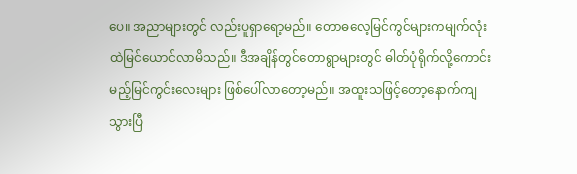ပေ။ အညာများတွင် လည်းပူရှာရော့မည်။ တောဓလေ့မြင်ကွင်များကမျက်လုံးထဲမြင်ယောင်လာမိသည်။ ဒီအချိန်တွင်တောရွာများတွင် ဓါတ်ပုံရိုက်လို့ကောင်းမည့်မြင်ကွင်းလေးများ ဖြစ်ပေါ်လာတော့မည်။ အထူးသဖြင့်တော့နောက်ကျသွားပြီ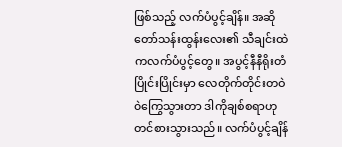ဖြစ်သည့် လက်ပံပွင့်ချိန်။ အဆိုတော်သန်းထွန်းလေး၏ သီချင်းထဲကလက်ပံပွင့်တွေ။ အပွင့်နီနီရိုးတံပြိုင်းပြိုင်းမှာ လေတိုက်တိုင်းတဝဲ၀ဲကြွေသွားတာ ဒါကိုချစ်စရာဟု တင်စားသွားသည်။ လက်ပံပွင့်ချိန်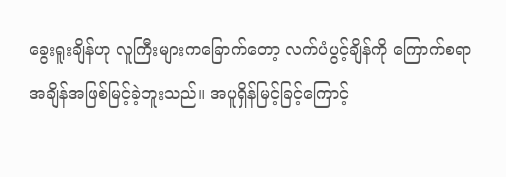ခွေးရူးချိန်ဟု လူကြီးများကခြောက်တော့ လက်ပံပွင့်ချိန်ကို ကြောက်စရာအချိန်အဖြစ်မြင့်ခဲ့ဘူးသည်။ အပူရှိန်မြင့်ခြင့်ကြောင့်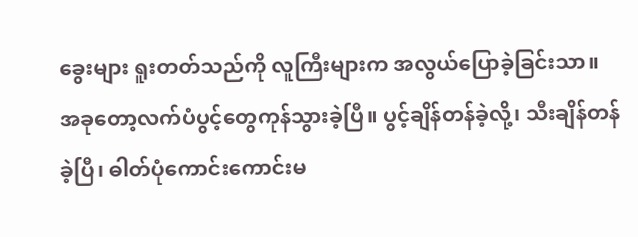ခွေးများ ရူးတတ်သည်ကို လူကြီးများက အလွယ်ပြောခဲ့ခြင်းသာ။ အခုတော့လက်ပံပွင့်တွေကုန်သွားခဲ့ပြီ။ ပွင့်ချိန်တန်ခဲ့လို့၊ သီးချိန်တန်ခဲ့ပြီ၊ ဓါတ်ပုံကောင်းကောင်းမ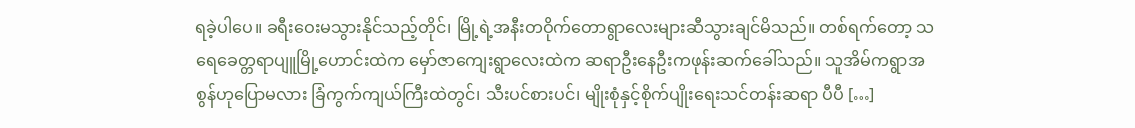ရခဲ့ပါပေ။ ခရီးဝေးမသွားနိုင်သည့်တိုင်၊ မြို့ရဲ့အနီးတဝိုက်တောရွာလေးများဆီသွားချင်မိသည်။ တစ်ရက်တော့ သရေခေတ္တရာပျူမြို့ဟောင်းထဲက မှော်ဇာကျေးရွာလေးထဲက ဆရာဦးနေဦးကဖုန်းဆက်ခေါ်သည်။ သူအိမ်ကရွာအစွန်ဟုပြောမလား ခြံကွက်ကျယ်ကြီးထဲတွင်၊ သီးပင်စားပင်၊ မျိုးစုံနှင့်စိုက်ပျိုးရေးသင်တန်းဆရာ ပီပီ […]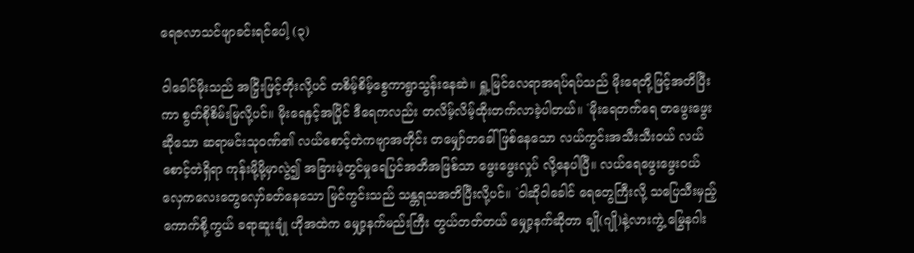ရေဇလာသင်ဖျာခင်းရင်ပေါ့ (၃)

ဝါခေါင်မိုးသည် အငြှိးဖြင့်တိုးလို့ပင် တစိမ့်စိမ့်စွေကာရွာသွန်းနေဆဲ။ ရှူ့မြင်လေရာအရပ်ရပ်သည် မိုးရေတို့ဖြင့်အတိပြီးကာ စွတ်စိုစိမ်းမြလို့ပင်။ မိုးရေနှင့်အပြိုင် ဒီရေကလည်း တလိမ့်လိမ့်ထိုးတက်လာခဲ့ပါတယ်။ `မိုးရေတက်ရေ တဖွေးဖွေးဆိုသော ဆရာမင်းသုဝဏ်၏ လယ်စောင့်တဲကဗျာအတိုင်း တမျှော်တခေါ်ဖြစ်နေသော လယ်ကွင်းအသီးသီးဝယ် လယ်စောင့်တဲရှိရာ ကုန်းမို့မို့မှာလွဲ၍ အခြားမဲ့တွင်မှုရေပြင်အတိအဖြစ်သာ ဖွေးဖွေးလှုပ် လို့နေပါပြီ။ လယ်ရေဖွေးဖွေးဝယ် လှေကလေးတွေလှော်ခတ်နေသော မြင်ကွင်းသည် သန္တရသအတိပြီးလို့ပင်။ `ဝါဆိုဝါခေါင် ရေတွေကြီးလို့ သပြေသီးမှည့် ကောက်စို့ကွယ် ခရာဆူးချုံ ဟိုအထဲက မျှော့နက်မည်းကြီး တွယ်တတ်တယ် မျှော့နက်ဆိုတာ ချို(ဂျို)နဲ့လားကွဲ့ မြွေနဂါး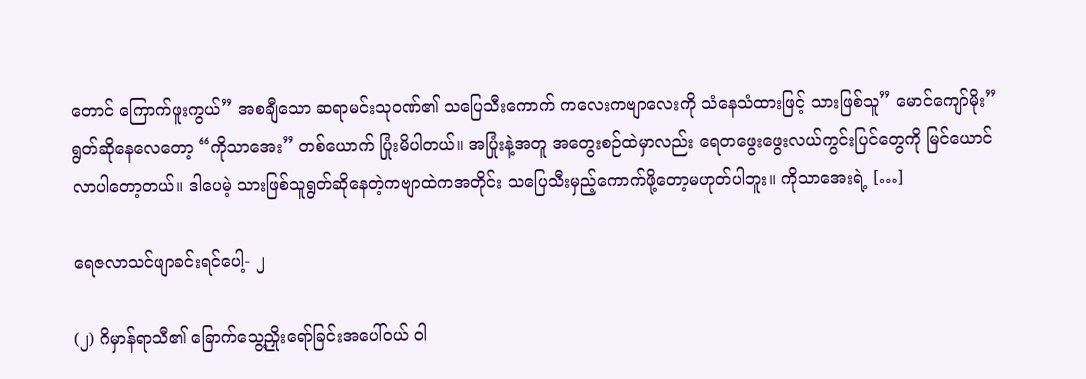တောင် ကြောက်ဖူးကွယ်” အစချီသော ဆရာမင်းသုဝဏ်၏ သပြေသီးကောက် ကလေးကဗျာလေးကို သံနေသံထားဖြင့် သားဖြစ်သူ” မောင်ကျော်မိုး” ရွတ်ဆိုနေလေတော့ “ကိုသာအေး” တစ်ယောက် ပြုံးမိပါတယ်။ အပြုံးနဲ့အတူ အတွေးစဉ်ထဲမှာလည်း ရေတဖွေးဖွေးလယ်ကွင်းပြင်တွေကို မြင်ယောင်လာပါတော့တယ်။ ဒါပေမဲ့ သားဖြစ်သူရွတ်ဆိုနေတဲ့ကဗျာထဲကအတိုင်း သပြေသီးမှည့်ကောက်ဖို့တော့မဟုတ်ပါဘူး။ ကိုသာအေးရဲ့ […]

ရေဇလာသင်ဖျာခင်းရင်ပေါ့- ၂

(၂) ဂိမှာန်ရာသီ၏ ခြောက်သွေ့ညှိုးရော်ခြင်းအပေါ်ဝယ် ဝါ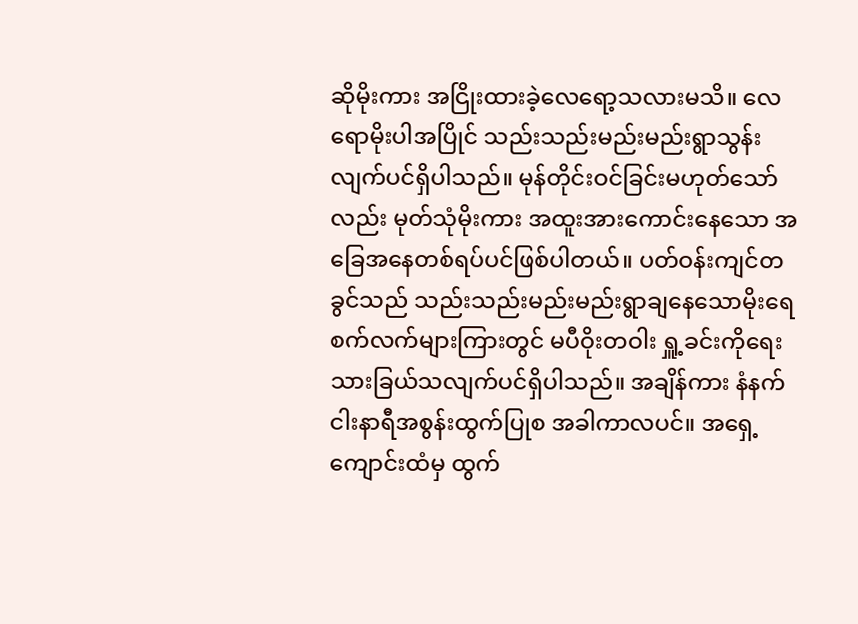ဆိုမိုးကား အငြိုးထားခဲ့လေရော့သလားမသိ။ လေရောမိုးပါအပြိုင် သည်းသည်းမည်းမည်းရွာသွန်းလျက်ပင်ရှိပါသည်။ မုန်တိုင်းဝင်ခြင်းမဟုတ်သော်လည်း မုတ်သုံမိုးကား အထူးအားကောင်းနေသော အခြေအနေတစ်ရပ်ပင်ဖြစ်ပါတယ်။ ပတ်ဝန်းကျင်တခွင်သည် သည်းသည်းမည်းမည်းရွာချနေသောမိုးရေစက်လက်များကြားတွင် မပီဝိုးတဝါး ရှူ့ခင်းကိုရေးသားခြယ်သလျက်ပင်ရှိပါသည်။ အချိန်ကား နံနက်ငါးနာရီအစွန်းထွက်ပြုစ အခါကာလပင်။ အရှေ့ကျောင်းထံမှ ထွက်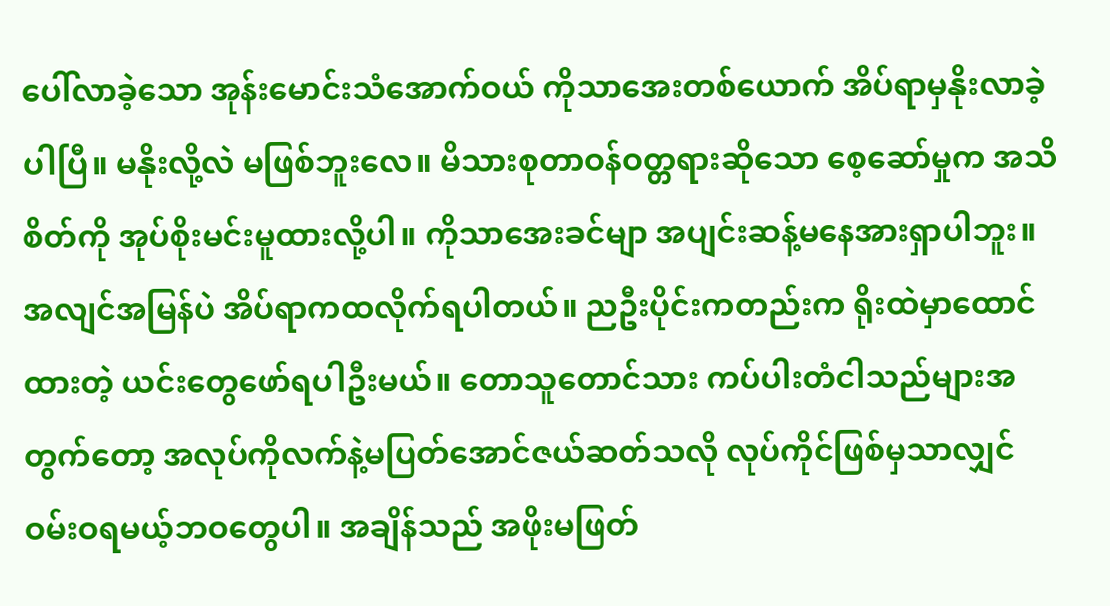ပေါ်လာခဲ့သော အုန်းမောင်းသံအောက်ဝယ် ကိုသာအေးတစ်ယောက် အိပ်ရာမှနိုးလာခဲ့ပါပြီ။ မနိုးလို့လဲ မဖြစ်ဘူးလေ။ မိသားစုတာဝန်ဝတ္တရားဆိုသော စေ့ဆော်မှုက အသိစိတ်ကို အုပ်စိုးမင်းမူထားလို့ပါ။ ကိုသာအေးခင်မျာ အပျင်းဆန့်မနေအားရှာပါဘူး။ အလျင်အမြန်ပဲ အိပ်ရာကထလိုက်ရပါတယ်။ ညဦးပိုင်းကတည်းက ရိုးထဲမှာထောင်ထားတဲ့ ယင်းတွေဖော်ရပါဦးမယ်။ တောသူတောင်သား ကပ်ပါးတံငါသည်များအတွက်တော့ အလုပ်ကိုလက်နဲ့မပြတ်အောင်ဇယ်ဆတ်သလို လုပ်ကိုင်ဖြစ်မှသာလျှင် ဝမ်းဝရမယ့်ဘဝတွေပါ။ အချိန်သည် အဖိုးမဖြတ်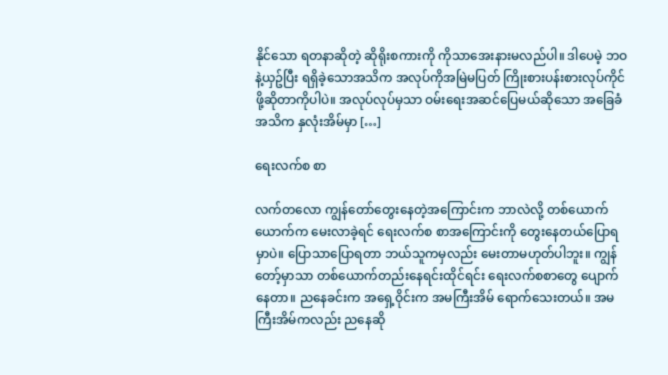နိုင်သော ရတနာဆိုတဲ့ ဆိုရိုးစကားကို ကိုသာအေးနားမလည်ပါ။ ဒါပေမဲ့ ဘဝနဲ့ယှဥ်ပြီး ရရှိခဲ့သောအသိက အလုပ်ကိုအမြဲမပြတ် ကြိုးစားပန်းစားလုပ်ကိုင်ဖို့ဆိုတာကိုပါပဲ။ အလုပ်လုပ်မှသာ ဝမ်းရေးအဆင်ပြေမယ်ဆိုသော အခြေခံအသိက နှလုံးအိမ်မှာ […]

ရေးလက်စ စာ

လက်တလော ကျွန်တော်တွေးနေတဲ့အကြောင်းက ဘာလဲလို့ တစ်ယောက်ယောက်က မေးလာခဲ့ရင် ရေးလက်စ စာအကြောင်းကို တွေးနေတယ်ပြောရမှာပဲ။ ပြောသာပြောရတာ ဘယ်သူကမှလည်း မေးတာမဟုတ်ပါဘူး။ ကျွန်တော့်မှာသာ တစ်ယောက်တည်းနေရင်းထိုင်ရင်း ရေးလက်စစာတွေ ပျောက်နေတာ။ ညနေခင်းက အရှေ့ဝိုင်းက အမကြီးအိမ် ရောက်သေးတယ်။ အမကြီးအိမ်ကလည်း ညနေဆို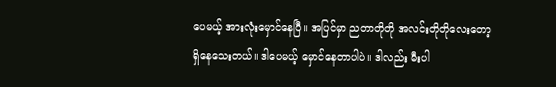ပေမယ့် အားလုံးမှောင်နေပြီ။ အပြင်မှာ ညတာတိုတို အလင်းတိုတိုလေးတော့ ရှိနေသေးတယ်။ ဒါပေမယ့် မှောင်နေတာပါပဲ။ ဒါလည်း မီးပါ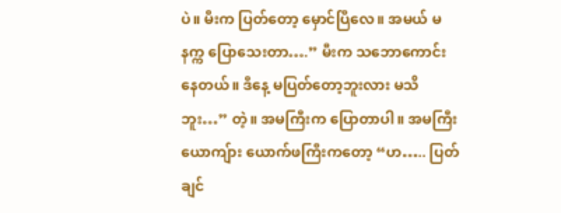ပဲ။ မီးက ပြတ်တော့ မှောင်ပြီလေ။ အမယ် မနက္က ပြောသေးတာ….” မီးက သဘောကောင်းနေတယ်။ ဒီနေ့ မပြတ်တော့ဘူးလား မသိဘူး…” တဲ့။ အမကြီးက ပြောတာပါ။ အမကြီးယောကျ်ား ယောက်ဖကြီးကတော့ “ဟ….. ပြတ်ချင်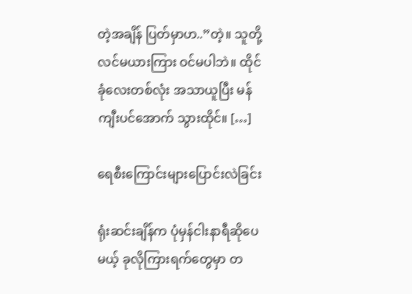တဲ့အချိန် ပြတ်မှာဟ..”တဲ့။ သူတို့လင်မယားကြား ဝင်မပါဘဲ။ ထိုင်ခုံလေးတစ်လုံး အသာယူပြီး မန်ကျီးပင်အောက် သွားထိုင်။ […]

ရေစီးကြောင်းများပြောင်းလဲခြင်း

ရုံးဆင်းချိန်က ပုံမှန်ငါးနာရီဆိုပေမယ့် ခုလိုကြားရက်တွေမှာ တ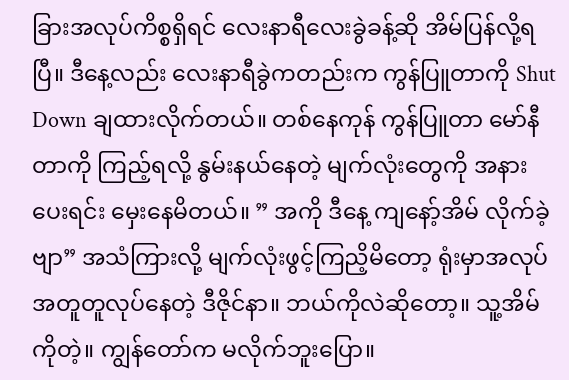ခြားအလုပ်ကိစ္စရှိရင် လေးနာရီလေးခွဲခန့်ဆို အိမ်ပြန်လို့ရပြီ။ ဒီနေ့လည်း လေးနာရီခွဲကတည်းက ကွန်ပြူတာကို Shut Down ချထားလိုက်တယ်။ တစ်နေကုန် ကွန်ပြူတာ မော်နီတာကို ကြည့်ရလို့ နွမ်းနယ်နေတဲ့ မျက်လုံးတွေကို အနားပေးရင်း မှေးနေမိတယ်။ ” အကို ဒီနေ့ ကျနော့်အိမ် လိုက်ခဲ့ဗျာ” အသံကြားလို့ မျက်လုံးဖွင့်ကြညိ့မိတော့ ရုံးမှာအလုပ်အတူတူလုပ်နေတဲ့ ဒီဇိုင်နာ။ ဘယ်ကိုလဲဆိုတော့။ သူ့အိမ်ကိုတဲ့။ ကျွန်တော်က မလိုက်ဘူးပြော။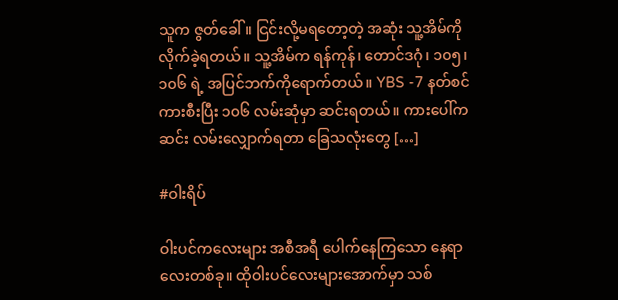သူက ဇွတ်ခေါ်။ ငြင်းလို့မရတော့တဲ့ အဆုံး သူ့အိမ်ကို လိုက်ခဲ့ရတယ်။ သူ့အိမ်က ရန်ကုန်၊ တောင်ဒဂုံ၊ ၁၀၅၊ ၁၀၆ ရဲ့ အပြင်ဘက်ကိုရောက်တယ်။ YBS -7 နတ်စင်ကားစီးပြီး ၁၀၆ လမ်းဆုံမှာ ဆင်းရတယ်။ ကားပေါ်ကဆင်း လမ်းလျှောက်ရတာ ခြေသလုံးတွေ […]

#ဝါးရိပ်

ဝါးပင်ကလေးများ အစီအရီ ပေါက်နေကြသော နေရာလေးတစ်ခု။ ထိုဝါးပင်လေးများအောက်မှာ သစ်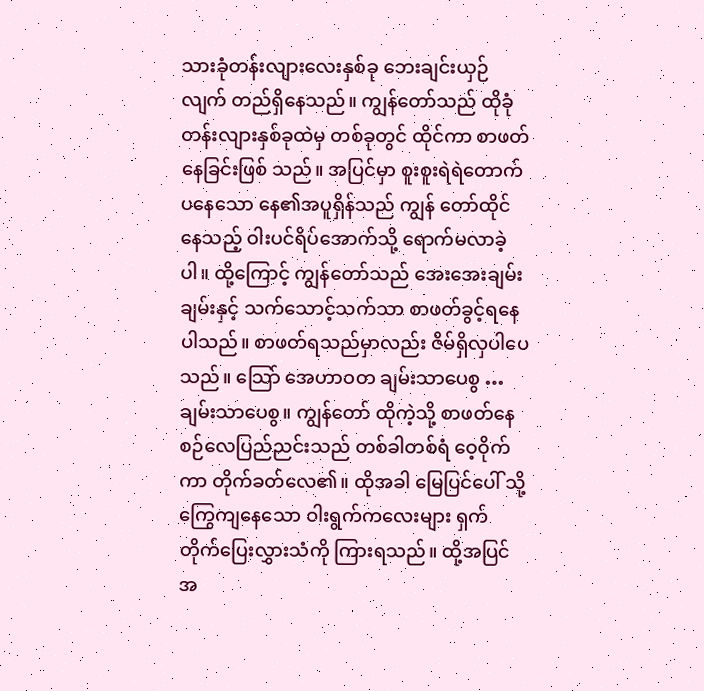သားခုံတန်းလျားလေးနှစ်ခု ဘေးချင်းယှဉ်လျက် တည်ရှိနေသည်။ ကျွန်တော်သည် ထိုခုံတန်းလျားနှစ်ခုထဲမှ တစ်ခုတွင် ထိုင်ကာ စာဖတ်နေခြင်းဖြစ် သည်။ အပြင်မှာ စူးစူးရဲရဲတောက်ပနေသော နေ၏အပူရှိန်သည် ကျွန် တော်ထိုင်နေသည့် ဝါးပင်ရိပ်အောက်သို့ ရောက်မလာခဲ့ပါ။ ထို့ကြောင့် ကျွန်တော်သည် အေးအေးချမ်းချမ်းနှင့် သက်သောင့်သက်သာ စာဖတ်ခွင့်ရနေပါသည်။ စာဖတ်ရသည်မှာလည်း ဇိမ်ရှိလှပါပေသည်။ သြော် အေဟာဝတ ချမ်းသာပေစွ … ချမ်းသာပေစွ။ ကျွန်တော် ထိုကဲ့သို့ စာဖတ်နေစဉ်လေပြည်ညင်းသည် တစ်ခါတစ်ရံ ဝေ့ဝိုက်ကာ တိုက်ခတ်လေ၏။ ထိုအခါ မြေပြင်ပေါ် သို့ ကြွေကျနေသော ဝါးရွက်ကလေးများ ရှက်တိုက်ပြေးလွှားသံကို ကြားရသည်။ ထို့အပြင် အ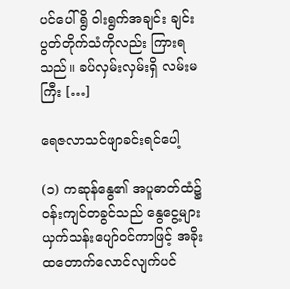ပင်ပေါ် ရွိ ဝါးရွက်အချင်း ချင်း ပွတ်တိုက်သံကိုလည်း ကြားရသည်။ ခပ်လှမ်းလှမ်းရှိ လမ်းမကြီး […]

ရေဇလာသင်ဖျာခင်းရင်ပေါ့

(၁) ကဆုန်နွေ၏ အပူဓာတ်ထံ၌ ဝန်းကျင်တခွင်သည် နွေငွေ့များယှက်သန်းပျော်ဝင်ကာဖြင့် အခိုးထတောက်လောင်လျက်ပင်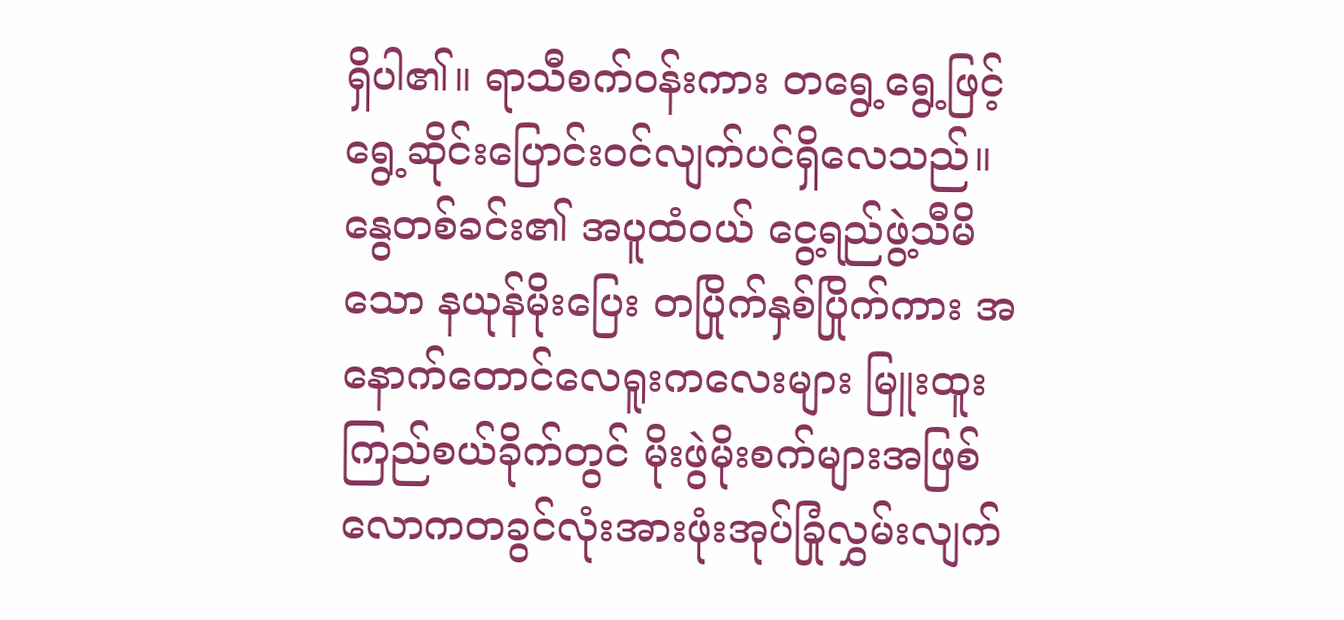ရှိပါ၏။ ရာသီစက်ဝန်းကား တရွေ့ရွေ့ဖြင့် ရွေ့ဆိုင်းပြောင်းဝင်လျက်ပင်ရှိလေသည်။ နွေတစ်ခင်း၏ အပူထံဝယ် ငွေ့ရည်ဖွဲ့သီမိသော နယုန်မိုးပြေး တပြိုက်နှစ်ပြိုက်ကား အနောက်တောင်လေရူးကလေးများ မြူးထူးကြည်စယ်ခိုက်တွင် မိုးဖွဲမိုးစက်များအဖြစ် လောကတခွင်လုံးအားဖုံးအုပ်ခြုံလွှမ်းလျက်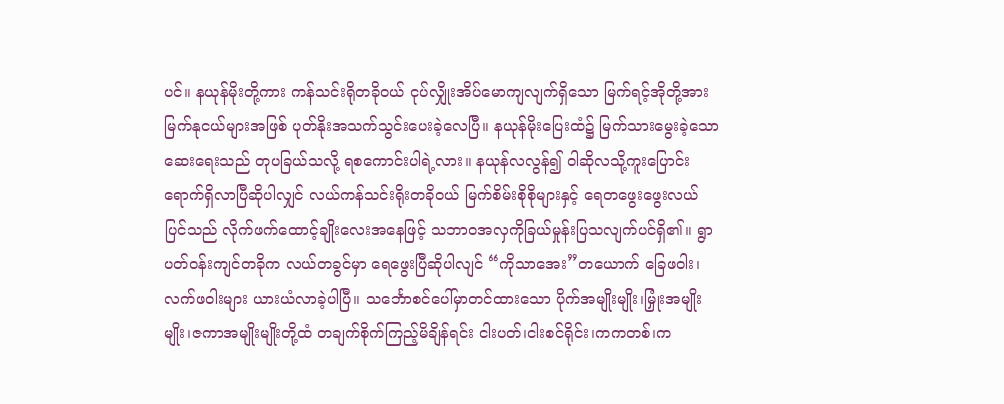ပင်။ နယုန်မိုးတို့ကား ကန်သင်းရိုတခိုဝယ် ငုပ်လျှိုးအိပ်မောကျလျက်ရှိသော မြက်ရင့်အိုတို့အား မြက်နုငယ်များအဖြစ် ပုတ်နိုးအသက်သွင်းပေးခဲ့လေပြီ။ နယုန်မိုးပြေးထံ၌ မြက်သားမွေးခဲ့သော ဆေးရေးသည် တုပခြယ်သလို့ ရစကောင်းပါရဲ့လား။ နယုန်လလွန်၍ ဝါဆိုလသို့ကူးပြောင်းရောက်ရှိလာပြီဆိုပါလျှင် လယ်ကန်သင်းရိုးတခိုဝယ် မြက်စိမ်းစိုစိုများနှင့် ရေတဖွေးဖွေးလယ်ပြင်သည် လိုက်ဖက်ထောင့်ချိုးလေးအနေဖြင့် သဘာဝအလှကိုခြယ်မှုန်းပြသလျက်ပင်ရှိ၏။ ရွာပတ်ဝန်းကျင်တခိုက လယ်တခွင်မှာ ရေဖွေးပြီဆိုပါလျင် “ကိုသာအေး”တယောက် ခြေဖဝါး၊လက်ဖဝါးများ ယားယံလာခဲ့ပါပြီ။ သင်္ဘောစင်ပေါ်မှာတင်ထားသော ပိုက်အမျိုးမျိုး၊မြှုံးအမျိုးမျိုး၊ဇကာအမျိုးမျိုးတို့ထံ တချက်စိုက်ကြည့်မိချိန်ရင်း ငါးပတ်၊ငါးစင်ရိုင်း၊ကကတစ်၊က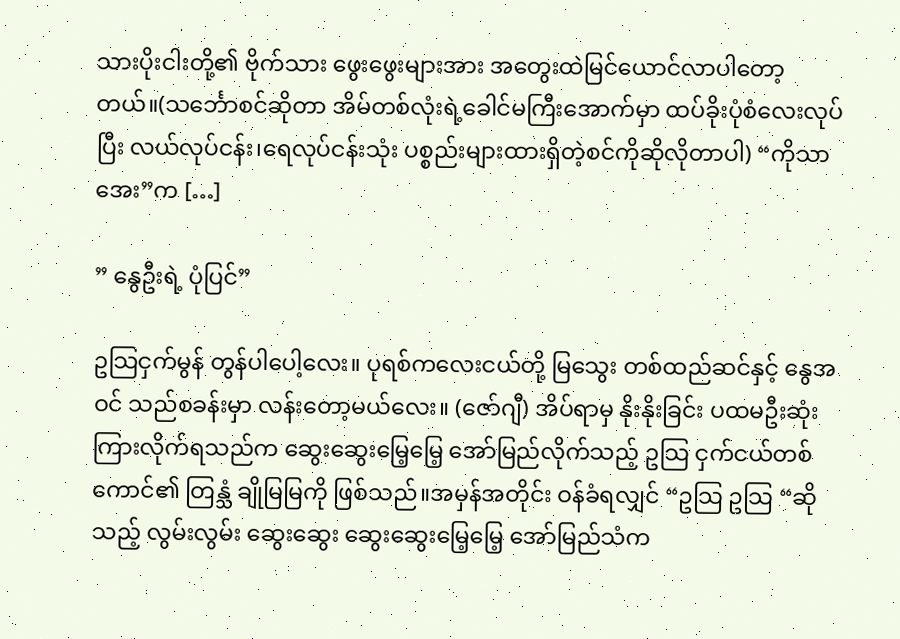သားပိုးငါးတို့၏ ဗိုက်သား ဖွေးဖွေးများအား အတွေးထဲမြင်ယောင်လာပါတော့တယ်။(သင်္ဘောစင်ဆိုတာ အိမ်တစ်လုံးရဲ့ခေါင်မကြီးအောက်မှာ ထပ်ခိုးပုံစံလေးလုပ်ပြီး လယ်လုပ်ငန်း၊ရေလုပ်ငန်းသုံး ပစ္စည်းများထားရှိတဲ့စင်ကိုဆိုလိုတာပါ) “ကိုသာအေး”က […]

” နွေဦးရဲ့ ပုံပြင်”

ဥသြငှက်မွန် တွန်ပါပေါ့လေး။ ပုရစ်ကလေးငယ်တို့ မြသွေး တစ်ထည်ဆင်နှင့် နွေအဝင် သည်စခန်းမှာ လန်းတော့မယ်လေး။ (ဇော်ဂျီ) အိပ်ရာမှ နိုးနိုးခြင်း ပထမဦးဆုံး ကြားလိုက်ရသည်က ဆွေးဆွေးမြေ့မြေ့ အော်မြည်လိုက်သည့် ဥသြ ငှက်ငယ်တစ်ကောင်၏ တြန္သံ ချိုမြမြကို ဖြစ်သည်။အမှန်အတိုင်း ဝန်ခံရလျှင် “ဥသြ ဥသြ “ဆိုသည့် လွမ်းလွမ်း ဆွေးဆွေး ဆွေးဆွေးမြေ့မြေ့ အော်မြည်သံက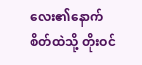လေး၏နောက် စိတ်ထဲသို့ တိုးဝင်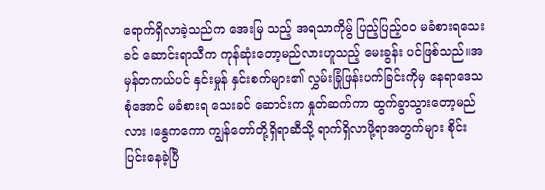ရောက်ရှိလာခဲ့သည်က အေးမြ သည့် အရသာကိုမ်ွ ပြည့်ပြည့်ဝဝ မခံစားရသေးခင် ဆောင်းရာသီက ကုန်ဆုံးတော့မည်လားဟူသည့် မေးခွန်း ပင်ဖြစ်သည်။အမှန်တကယ်ပင် နှင်းမှုန် နှင်းစက်များ၏ လွှမ်းခြုံဖြန်းပက်ခြင်းကိုမှ နေရာဒေသစုံအောင် မခံစားရ သေးခင် ဆောင်းက နှုတ်ဆက်ကာ ထွက်ခွာသွားတော့မည်လား ၊နွေကကော ကျွန်တော်တို့ရှိရာဆီသို့ ရာက်ရှိလာဖို့ရာအတွက်များ စိုင်းပြင်းနေခဲ့ပြီ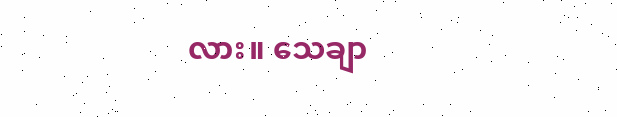လား။ သေချာ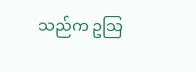သည်က ဥသြ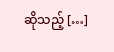ဆိုသည့် […]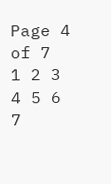Page 4 of 7
1 2 3 4 5 6 7